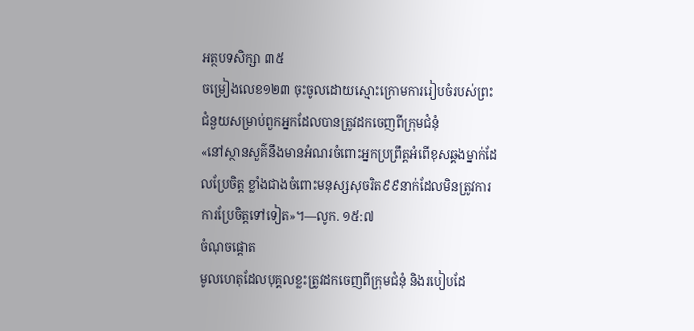អត្ថបទសិក្សា ៣៥
ចម្រៀងលេខ១២៣ ចុះចូលដោយស្មោះក្រោមការរៀបចំរបស់ព្រះ
ជំនួយសម្រាប់ពួកអ្នកដែលបានត្រូវដកចេញពីក្រុមជំនុំ
«នៅស្ថានសួគ៌នឹងមានអំណរចំពោះអ្នកប្រព្រឹត្តអំពើខុសឆ្គងម្នាក់ដែលប្រែចិត្ត ខ្លាំងជាងចំពោះមនុស្សសុចរិត៩៩នាក់ដែលមិនត្រូវការការប្រែចិត្តទៅទៀត»។—លូក. ១៥:៧
ចំណុចផ្ដោត
មូលហេតុដែលបុគ្គលខ្លះត្រូវដកចេញពីក្រុមជំនុំ និងរបៀបដែ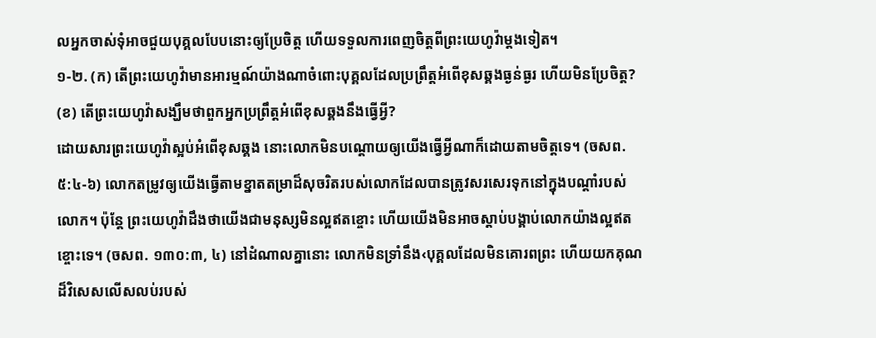លអ្នកចាស់ទុំអាចជួយបុគ្គលបែបនោះឲ្យប្រែចិត្ដ ហើយទទួលការពេញចិត្តពីព្រះយេហូវ៉ាម្ដងទៀត។
១-២. (ក) តើព្រះយេហូវ៉ាមានអារម្មណ៍យ៉ាងណាចំពោះបុគ្គលដែលប្រព្រឹត្តអំពើខុសឆ្គងធ្ងន់ធ្ងរ ហើយមិនប្រែចិត្ត? (ខ) តើព្រះយេហូវ៉ាសង្ឃឹមថាពួកអ្នកប្រព្រឹត្តអំពើខុសឆ្គងនឹងធ្វើអ្វី?
ដោយសារព្រះយេហូវ៉ាស្អប់អំពើខុសឆ្គង នោះលោកមិនបណ្ដោយឲ្យយើងធ្វើអ្វីណាក៏ដោយតាមចិត្តទេ។ (ចសព. ៥:៤-៦) លោកតម្រូវឲ្យយើងធ្វើតាមខ្នាតតម្រាដ៏សុចរិតរបស់លោកដែលបានត្រូវសរសេរទុកនៅក្នុងបណ្ដាំរបស់លោក។ ប៉ុន្តែ ព្រះយេហូវ៉ាដឹងថាយើងជាមនុស្សមិនល្អឥតខ្ចោះ ហើយយើងមិនអាចស្ដាប់បង្គាប់លោកយ៉ាងល្អឥតខ្ចោះទេ។ (ចសព. ១៣០:៣, ៤) នៅដំណាលគ្នានោះ លោកមិនទ្រាំនឹង‹បុគ្គលដែលមិនគោរពព្រះ ហើយយកគុណដ៏វិសេសលើសលប់របស់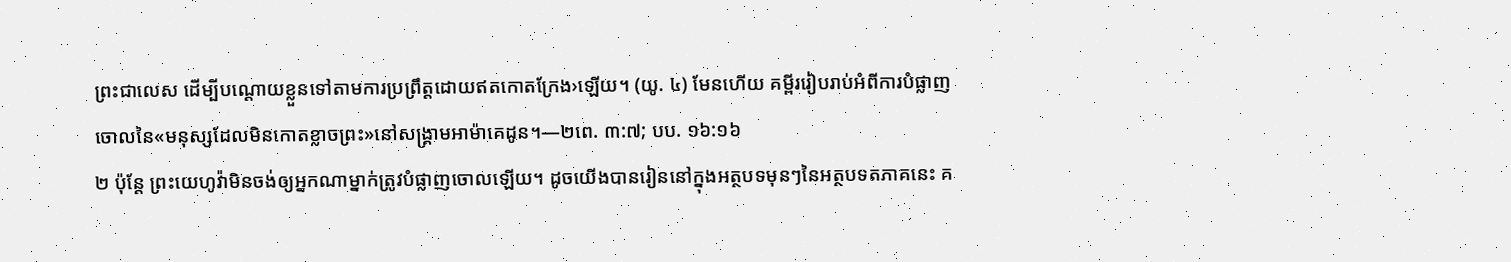ព្រះជាលេស ដើម្បីបណ្ដោយខ្លួនទៅតាមការប្រព្រឹត្តដោយឥតកោតក្រែង›ឡើយ។ (យូ. ៤) មែនហើយ គម្ពីររៀបរាប់អំពីការបំផ្លាញចោលនៃ«មនុស្សដែលមិនកោតខ្លាចព្រះ»នៅសង្គ្រាមអាម៉ាគេដូន។—២ពេ. ៣:៧; បប. ១៦:១៦
២ ប៉ុន្តែ ព្រះយេហូវ៉ាមិនចង់ឲ្យអ្នកណាម្នាក់ត្រូវបំផ្លាញចោលឡើយ។ ដូចយើងបានរៀននៅក្នុងអត្ថបទមុនៗនៃអត្ថបទតភាគនេះ គ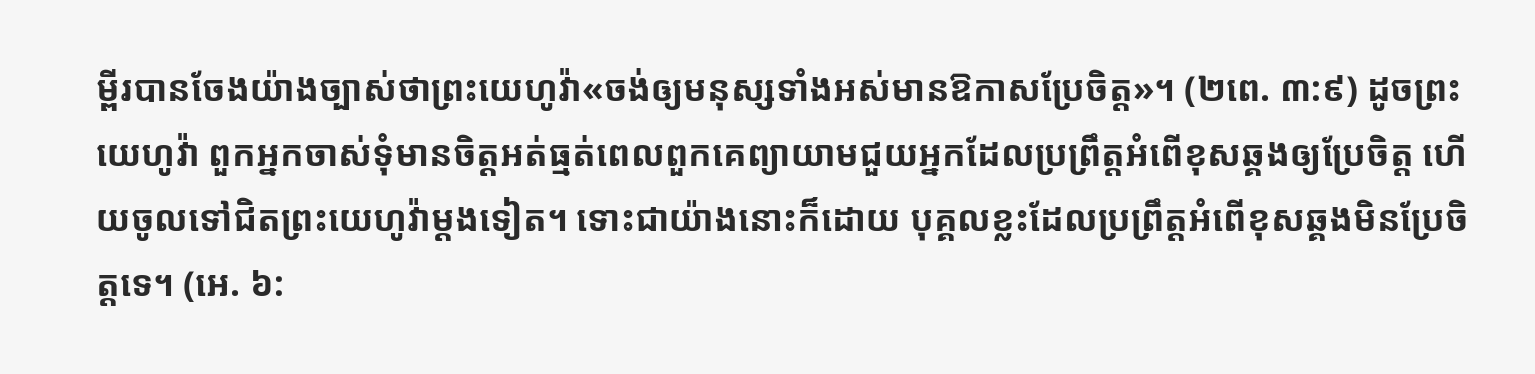ម្ពីរបានចែងយ៉ាងច្បាស់ថាព្រះយេហូវ៉ា«ចង់ឲ្យមនុស្សទាំងអស់មានឱកាសប្រែចិត្ត»។ (២ពេ. ៣:៩) ដូចព្រះយេហូវ៉ា ពួកអ្នកចាស់ទុំមានចិត្តអត់ធ្មត់ពេលពួកគេព្យាយាមជួយអ្នកដែលប្រព្រឹត្តអំពើខុសឆ្គងឲ្យប្រែចិត្ត ហើយចូលទៅជិតព្រះយេហូវ៉ាម្ដងទៀត។ ទោះជាយ៉ាងនោះក៏ដោយ បុគ្គលខ្លះដែលប្រព្រឹត្តអំពើខុសឆ្គងមិនប្រែចិត្តទេ។ (អេ. ៦: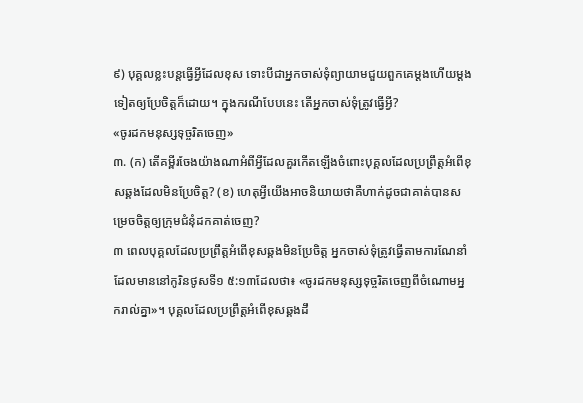៩) បុគ្គលខ្លះបន្តធ្វើអ្វីដែលខុស ទោះបីជាអ្នកចាស់ទុំព្យាយាមជួយពួកគេម្ដងហើយម្ដងទៀតឲ្យប្រែចិត្តក៏ដោយ។ ក្នុងករណីបែបនេះ តើអ្នកចាស់ទុំត្រូវធ្វើអ្វី?
«ចូរដកមនុស្សទុច្ចរិតចេញ»
៣. (ក) តើគម្ពីរចែងយ៉ាងណាអំពីអ្វីដែលគួរកើតឡើងចំពោះបុគ្គលដែលប្រព្រឹត្តអំពើខុសឆ្គងដែលមិនប្រែចិត្ត? (ខ) ហេតុអ្វីយើងអាចនិយាយថាគឺហាក់ដូចជាគាត់បានសម្រេចចិត្តឲ្យក្រុមជំនុំដកគាត់ចេញ?
៣ ពេលបុគ្គលដែលប្រព្រឹត្តអំពើខុសឆ្គងមិនប្រែចិត្ត អ្នកចាស់ទុំត្រូវធ្វើតាមការណែនាំដែលមាននៅកូរិនថូសទី១ ៥:១៣ដែលថា៖ «ចូរដកមនុស្សទុច្ចរិតចេញពីចំណោមអ្នករាល់គ្នា»។ បុគ្គលដែលប្រព្រឹត្តអំពើខុសឆ្គងដឹ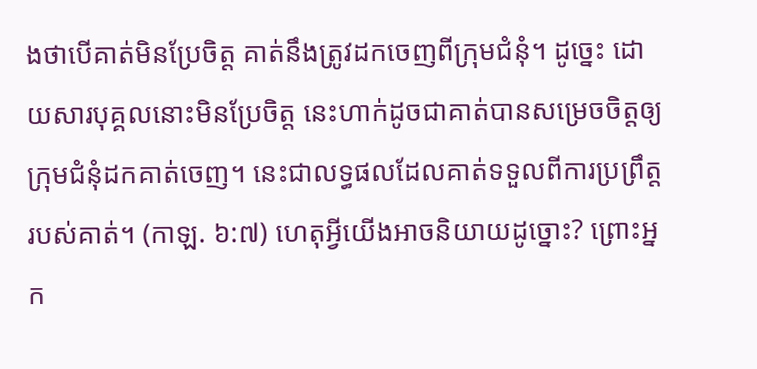ងថាបើគាត់មិនប្រែចិត្ត គាត់នឹងត្រូវដកចេញពីក្រុមជំនុំ។ ដូច្នេះ ដោយសារបុគ្គលនោះមិនប្រែចិត្ត នេះហាក់ដូចជាគាត់បានសម្រេចចិត្តឲ្យក្រុមជំនុំដកគាត់ចេញ។ នេះជាលទ្ធផលដែលគាត់ទទួលពីការប្រព្រឹត្តរបស់គាត់។ (កាឡ. ៦:៧) ហេតុអ្វីយើងអាចនិយាយដូច្នោះ? ព្រោះអ្នក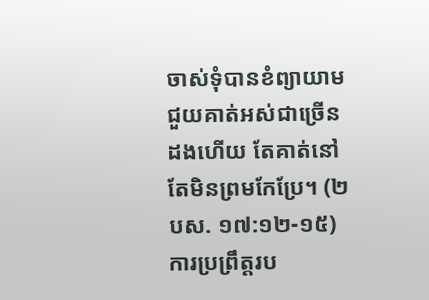ចាស់ទុំបានខំព្យាយាមជួយគាត់អស់ជាច្រើនដងហើយ តែគាត់នៅតែមិនព្រមកែប្រែ។ (២បស. ១៧:១២-១៥) ការប្រព្រឹត្តរប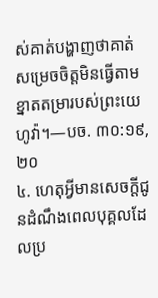ស់គាត់បង្ហាញថាគាត់សម្រេចចិត្តមិនធ្វើតាមខ្នាតតម្រារបស់ព្រះយេហូវ៉ា។—បច. ៣០:១៩, ២០
៤. ហេតុអ្វីមានសេចក្ដីជូនដំណឹងពេលបុគ្គលដែលប្រ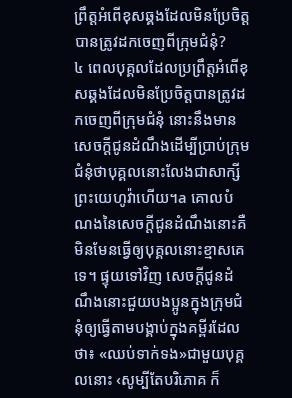ព្រឹត្តអំពើខុសឆ្គងដែលមិនប្រែចិត្តបានត្រូវដកចេញពីក្រុមជំនុំ?
៤ ពេលបុគ្គលដែលប្រព្រឹត្តអំពើខុសឆ្គងដែលមិនប្រែចិត្តបានត្រូវដកចេញពីក្រុមជំនុំ នោះនឹងមានសេចក្ដីជូនដំណឹងដើម្បីប្រាប់ក្រុមជំនុំថាបុគ្គលនោះលែងជាសាក្សីព្រះយេហូវ៉ាហើយ។a គោលបំណងនៃសេចក្ដីជូនដំណឹងនោះគឺមិនមែនធ្វើឲ្យបុគ្គលនោះខ្មាសគេទេ។ ផ្ទុយទៅវិញ សេចក្ដីជូនដំណឹងនោះជួយបងប្អូនក្នុងក្រុមជំនុំឲ្យធ្វើតាមបង្គាប់ក្នុងគម្ពីរដែលថា៖ «ឈប់ទាក់ទង»ជាមួយបុគ្គលនោះ ‹សូម្បីតែបរិភោគ ក៏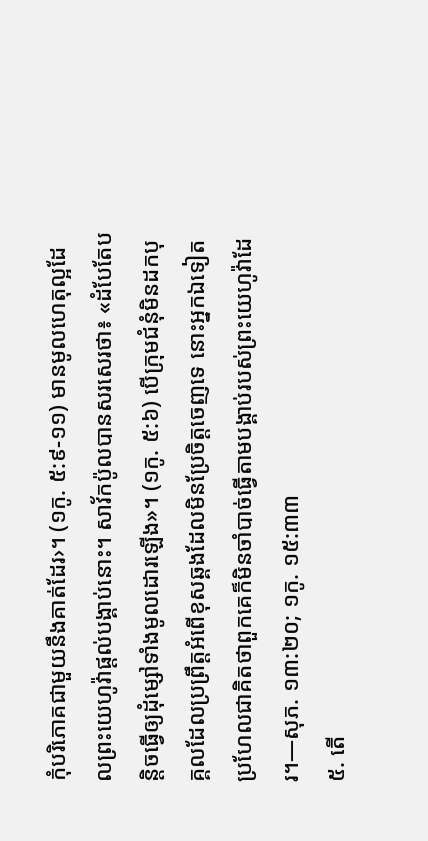កុំបរិភោគជាមួយនឹងគាត់ដែរ›។ (១កូ. ៥:៩-១១) មានមូលហេតុល្អដែលព្រះយេហូវ៉ាផ្ដល់បង្គាប់នោះ។ សាវ័កប៉ូលបានសរសេរថា៖ «ដំបែតែបន្តិចធ្វើឲ្យដុំម្សៅទាំងមូលដោរឡើង»។ (១កូ. ៥:៦) បើក្រុមជំនុំមិនដកបុគ្គលដែលប្រព្រឹត្តអំពើខុសឆ្គងដែលមិនប្រែចិត្តចេញទេ នោះអ្នកឯទៀតប្រហែលជាគិតថាពួកគេក៏មិនចាំបាច់ធ្វើតាមបង្គាប់របស់ព្រះយេហូវ៉ាដែរ។—សុភ. ១៣:២០; ១កូ. ១៥:៣៣
៥. តើ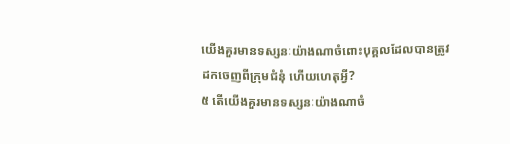យើងគួរមានទស្សនៈយ៉ាងណាចំពោះបុគ្គលដែលបានត្រូវដកចេញពីក្រុមជំនុំ ហើយហេតុអ្វី?
៥ តើយើងគួរមានទស្សនៈយ៉ាងណាចំ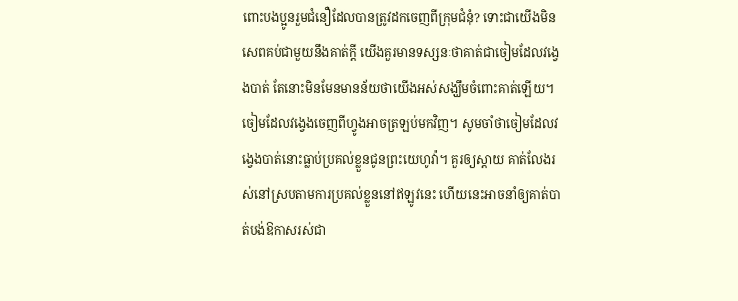ពោះបងប្អូនរួមជំនឿដែលបានត្រូវដកចេញពីក្រុមជំនុំ? ទោះជាយើងមិនសេពគប់ជាមួយនឹងគាត់ក្ដី យើងគួរមានទស្សនៈថាគាត់ជាចៀមដែលវង្វេងបាត់ តែនោះមិនមែនមានន័យថាយើងអស់សង្ឃឹមចំពោះគាត់ឡើយ។ ចៀមដែលវង្វេងចេញពីហ្វូងអាចត្រឡប់មកវិញ។ សូមចាំថាចៀមដែលវង្វេងបាត់នោះធ្លាប់ប្រគល់ខ្លួនជូនព្រះយេហូវ៉ា។ គួរឲ្យស្ដាយ គាត់លែងរស់នៅស្របតាមការប្រគល់ខ្លួននៅឥឡូវនេះ ហើយនេះអាចនាំឲ្យគាត់បាត់បង់ឱកាសរស់ជា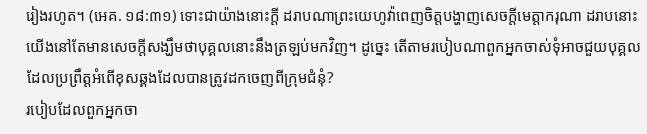រៀងរហូត។ (អេគ. ១៨:៣១) ទោះជាយ៉ាងនោះក្ដី ដរាបណាព្រះយេហូវ៉ាពេញចិត្តបង្ហាញសេចក្ដីមេត្តាករុណា ដរាបនោះយើងនៅតែមានសេចក្ដីសង្ឃឹមថាបុគ្គលនោះនឹងត្រឡប់មកវិញ។ ដូច្នេះ តើតាមរបៀបណាពួកអ្នកចាស់ទុំអាចជួយបុគ្គលដែលប្រព្រឹត្តអំពើខុសឆ្គងដែលបានត្រូវដកចេញពីក្រុមជំនុំ?
របៀបដែលពួកអ្នកចា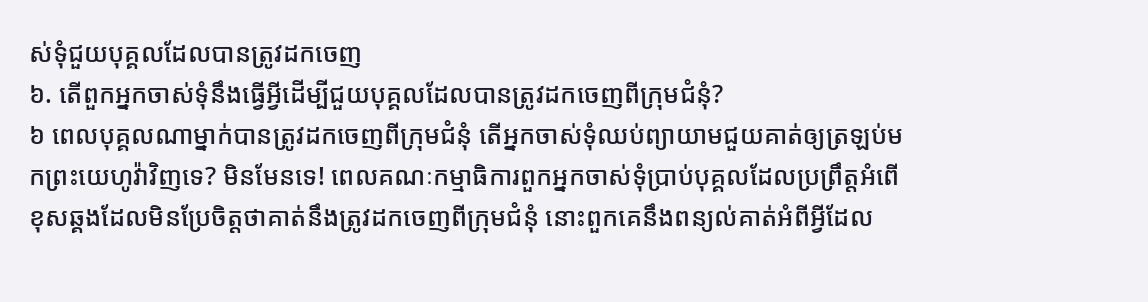ស់ទុំជួយបុគ្គលដែលបានត្រូវដកចេញ
៦. តើពួកអ្នកចាស់ទុំនឹងធ្វើអ្វីដើម្បីជួយបុគ្គលដែលបានត្រូវដកចេញពីក្រុមជំនុំ?
៦ ពេលបុគ្គលណាម្នាក់បានត្រូវដកចេញពីក្រុមជំនុំ តើអ្នកចាស់ទុំឈប់ព្យាយាមជួយគាត់ឲ្យត្រឡប់មកព្រះយេហូវ៉ាវិញទេ? មិនមែនទេ! ពេលគណៈកម្មាធិការពួកអ្នកចាស់ទុំប្រាប់បុគ្គលដែលប្រព្រឹត្តអំពើខុសឆ្គងដែលមិនប្រែចិត្តថាគាត់នឹងត្រូវដកចេញពីក្រុមជំនុំ នោះពួកគេនឹងពន្យល់គាត់អំពីអ្វីដែល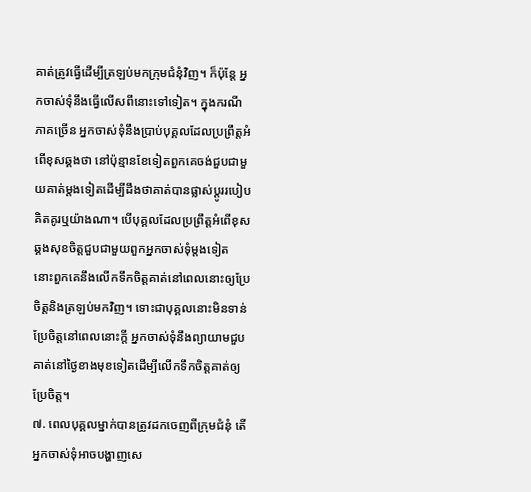គាត់ត្រូវធ្វើដើម្បីត្រឡប់មកក្រុមជំនុំវិញ។ ក៏ប៉ុន្តែ អ្នកចាស់ទុំនឹងធ្វើលើសពីនោះទៅទៀត។ ក្នុងករណីភាគច្រើន អ្នកចាស់ទុំនឹងប្រាប់បុគ្គលដែលប្រព្រឹត្តអំពើខុសឆ្គងថា នៅប៉ុន្មានខែទៀតពួកគេចង់ជួបជាមួយគាត់ម្ដងទៀតដើម្បីដឹងថាគាត់បានផ្លាស់ប្ដូររបៀបគិតគូរឬយ៉ាងណា។ បើបុគ្គលដែលប្រព្រឹត្តអំពើខុសឆ្គងសុខចិត្តជួបជាមួយពួកអ្នកចាស់ទុំម្ដងទៀត នោះពួកគេនឹងលើកទឹកចិត្តគាត់នៅពេលនោះឲ្យប្រែចិត្តនិងត្រឡប់មកវិញ។ ទោះជាបុគ្គលនោះមិនទាន់ប្រែចិត្តនៅពេលនោះក្ដី អ្នកចាស់ទុំនឹងព្យាយាមជួបគាត់នៅថ្ងៃខាងមុខទៀតដើម្បីលើកទឹកចិត្តគាត់ឲ្យប្រែចិត្ត។
៧. ពេលបុគ្គលម្នាក់បានត្រូវដកចេញពីក្រុមជំនុំ តើអ្នកចាស់ទុំអាចបង្ហាញសេ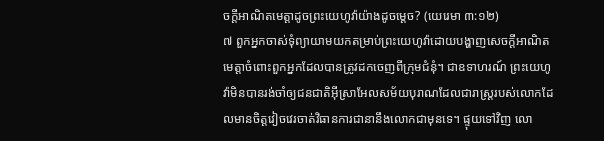ចក្ដីអាណិតមេត្តាដូចព្រះយេហូវ៉ាយ៉ាងដូចម្ដេច? (យេរេមា ៣:១២)
៧ ពួកអ្នកចាស់ទុំព្យាយាមយកតម្រាប់ព្រះយេហូវ៉ាដោយបង្ហាញសេចក្ដីអាណិតមេត្តាចំពោះពួកអ្នកដែលបានត្រូវដកចេញពីក្រុមជំនុំ។ ជាឧទាហរណ៍ ព្រះយេហូវ៉ាមិនបានរង់ចាំឲ្យជនជាតិអ៊ីស្រាអែលសម័យបុរាណដែលជារាស្ត្ររបស់លោកដែលមានចិត្តវៀចវេរចាត់វិធានការជានានឹងលោកជាមុនទេ។ ផ្ទុយទៅវិញ លោ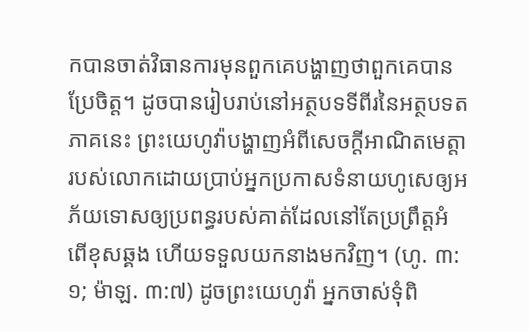កបានចាត់វិធានការមុនពួកគេបង្ហាញថាពួកគេបានប្រែចិត្ត។ ដូចបានរៀបរាប់នៅអត្ថបទទីពីរនៃអត្ថបទតភាគនេះ ព្រះយេហូវ៉ាបង្ហាញអំពីសេចក្ដីអាណិតមេត្តារបស់លោកដោយប្រាប់អ្នកប្រកាសទំនាយហូសេឲ្យអភ័យទោសឲ្យប្រពន្ធរបស់គាត់ដែលនៅតែប្រព្រឹត្តអំពើខុសឆ្គង ហើយទទួលយកនាងមកវិញ។ (ហូ. ៣:១; ម៉ាឡ. ៣:៧) ដូចព្រះយេហូវ៉ា អ្នកចាស់ទុំពិ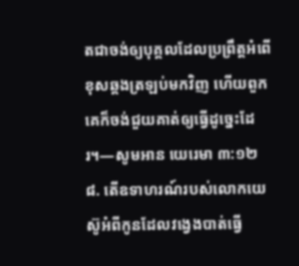តជាចង់ឲ្យបុគ្គលដែលប្រព្រឹត្តអំពើខុសឆ្គងត្រឡប់មកវិញ ហើយពួកគេក៏ចង់ជួយគាត់ឲ្យធ្វើដូច្នេះដែរ។—សូមអាន យេរេមា ៣:១២
៨. តើឧទាហរណ៍របស់លោកយេស៊ូអំពីកូនដែលវង្វេងបាត់ធ្វើ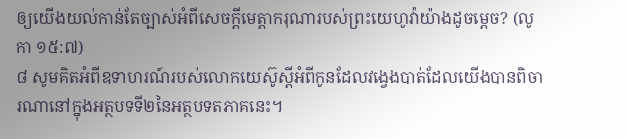ឲ្យយើងយល់កាន់តែច្បាស់អំពីសេចក្ដីមេត្តាករុណារបស់ព្រះយេហូវ៉ាយ៉ាងដូចម្ដេច? (លូកា ១៥:៧)
៨ សូមគិតអំពីឧទាហរណ៍របស់លោកយេស៊ូស្ដីអំពីកូនដែលវង្វេងបាត់ដែលយើងបានពិចារណានៅក្នុងអត្ថបទទី២នៃអត្ថបទតភាគនេះ។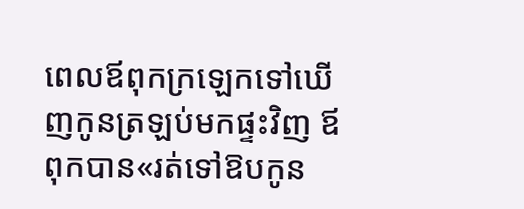ពេលឪពុកក្រឡេកទៅឃើញកូនត្រឡប់មកផ្ទះវិញ ឪពុកបាន«រត់ទៅឱបកូន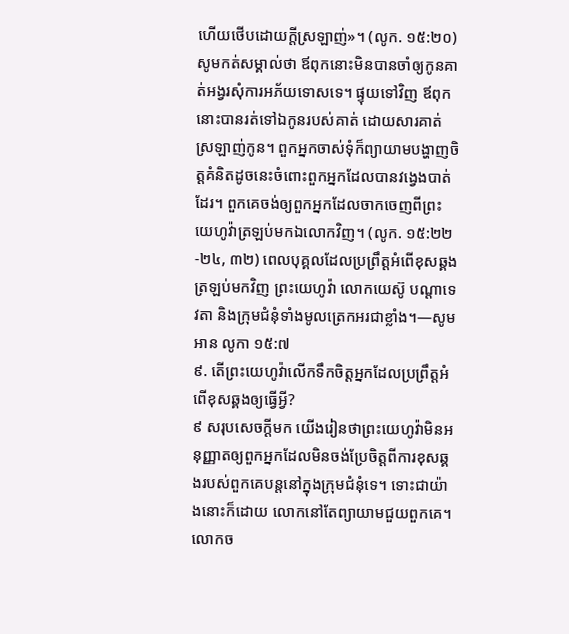ហើយថើបដោយក្ដីស្រឡាញ់»។ (លូក. ១៥:២០) សូមកត់សម្គាល់ថា ឪពុកនោះមិនបានចាំឲ្យកូនគាត់អង្វរសុំការអភ័យទោសទេ។ ផ្ទុយទៅវិញ ឪពុកនោះបានរត់ទៅឯកូនរបស់គាត់ ដោយសារគាត់ស្រឡាញ់កូន។ ពួកអ្នកចាស់ទុំក៏ព្យាយាមបង្ហាញចិត្តគំនិតដូចនេះចំពោះពួកអ្នកដែលបានវង្វេងបាត់ដែរ។ ពួកគេចង់ឲ្យពួកអ្នកដែលចាកចេញពីព្រះយេហូវ៉ាត្រឡប់មកឯលោកវិញ។ (លូក. ១៥:២២-២៤, ៣២) ពេលបុគ្គលដែលប្រព្រឹត្តអំពើខុសឆ្គងត្រឡប់មកវិញ ព្រះយេហូវ៉ា លោកយេស៊ូ បណ្ដាទេវតា និងក្រុមជំនុំទាំងមូលត្រេកអរជាខ្លាំង។—សូមអាន លូកា ១៥:៧
៩. តើព្រះយេហូវ៉ាលើកទឹកចិត្តអ្នកដែលប្រព្រឹត្តអំពើខុសឆ្គងឲ្យធ្វើអ្វី?
៩ សរុបសេចក្ដីមក យើងរៀនថាព្រះយេហូវ៉ាមិនអនុញ្ញាតឲ្យពួកអ្នកដែលមិនចង់ប្រែចិត្តពីការខុសឆ្គងរបស់ពួកគេបន្តនៅក្នុងក្រុមជំនុំទេ។ ទោះជាយ៉ាងនោះក៏ដោយ លោកនៅតែព្យាយាមជួយពួកគេ។ លោកច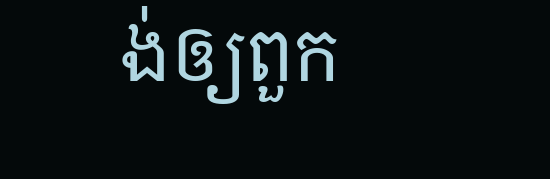ង់ឲ្យពួក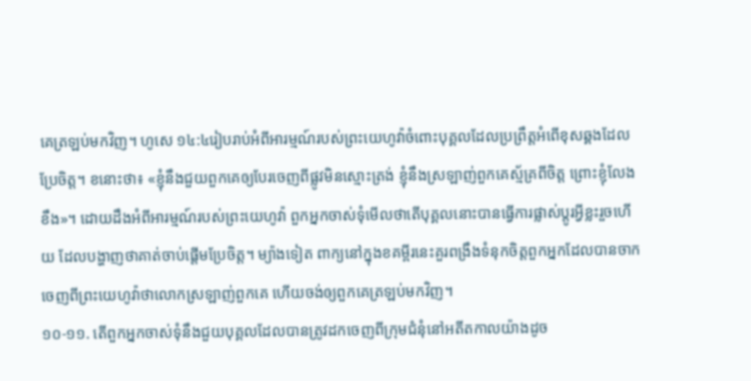គេត្រឡប់មកវិញ។ ហូសេ ១៤:៤រៀបរាប់អំពីអារម្មណ៍របស់ព្រះយេហូវ៉ាចំពោះបុគ្គលដែលប្រព្រឹត្តអំពើខុសឆ្គងដែលប្រែចិត្ត។ ខនោះថា៖ «ខ្ញុំនឹងជួយពួកគេឲ្យបែរចេញពីផ្លូវមិនស្មោះត្រង់ ខ្ញុំនឹងស្រឡាញ់ពួកគេស្ម័គ្រពីចិត្ត ព្រោះខ្ញុំលែងខឹង»។ ដោយដឹងអំពីអារម្មណ៍របស់ព្រះយេហូវ៉ា ពួកអ្នកចាស់ទុំមើលថាតើបុគ្គលនោះបានធ្វើការផ្លាស់ប្ដូរអ្វីខ្លះរួចហើយ ដែលបង្ហាញថាគាត់ចាប់ផ្ដើមប្រែចិត្ត។ ម្យ៉ាងទៀត ពាក្យនៅក្នុងខគម្ពីរនេះគួរពង្រឹងទំនុកចិត្តពួកអ្នកដែលបានចាកចេញពីព្រះយេហូវ៉ាថាលោកស្រឡាញ់ពួកគេ ហើយចង់ឲ្យពួកគេត្រឡប់មកវិញ។
១០-១១. តើពួកអ្នកចាស់ទុំនឹងជួយបុគ្គលដែលបានត្រូវដកចេញពីក្រុមជំនុំនៅអតីតកាលយ៉ាងដូច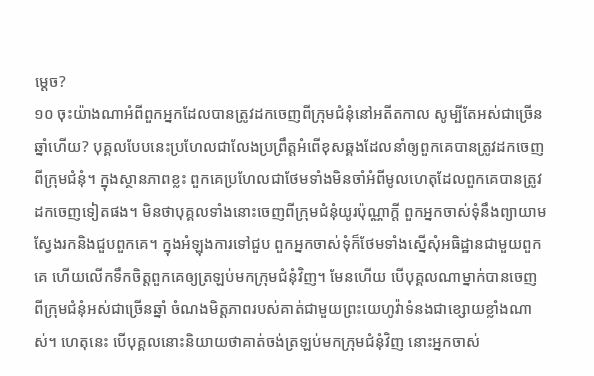ម្ដេច?
១០ ចុះយ៉ាងណាអំពីពួកអ្នកដែលបានត្រូវដកចេញពីក្រុមជំនុំនៅអតីតកាល សូម្បីតែអស់ជាច្រើនឆ្នាំហើយ? បុគ្គលបែបនេះប្រហែលជាលែងប្រព្រឹត្តអំពើខុសឆ្គងដែលនាំឲ្យពួកគេបានត្រូវដកចេញពីក្រុមជំនុំ។ ក្នុងស្ថានភាពខ្លះ ពួកគេប្រហែលជាថែមទាំងមិនចាំអំពីមូលហេតុដែលពួកគេបានត្រូវដកចេញទៀតផង។ មិនថាបុគ្គលទាំងនោះចេញពីក្រុមជំនុំយូរប៉ុណ្ណាក្ដី ពួកអ្នកចាស់ទុំនឹងព្យាយាមស្វែងរកនិងជួបពួកគេ។ ក្នុងអំឡុងការទៅជួប ពួកអ្នកចាស់ទុំក៏ថែមទាំងស្នើសុំអធិដ្ឋានជាមួយពួកគេ ហើយលើកទឹកចិត្តពួកគេឲ្យត្រឡប់មកក្រុមជំនុំវិញ។ មែនហើយ បើបុគ្គលណាម្នាក់បានចេញពីក្រុមជំនុំអស់ជាច្រើនឆ្នាំ ចំណងមិត្តភាពរបស់គាត់ជាមួយព្រះយេហូវ៉ាទំនងជាខ្សោយខ្លាំងណាស់។ ហេតុនេះ បើបុគ្គលនោះនិយាយថាគាត់ចង់ត្រឡប់មកក្រុមជំនុំវិញ នោះអ្នកចាស់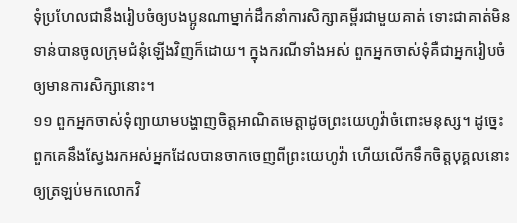ទុំប្រហែលជានឹងរៀបចំឲ្យបងប្អូនណាម្នាក់ដឹកនាំការសិក្សាគម្ពីរជាមួយគាត់ ទោះជាគាត់មិនទាន់បានចូលក្រុមជំនុំឡើងវិញក៏ដោយ។ ក្នុងករណីទាំងអស់ ពួកអ្នកចាស់ទុំគឺជាអ្នករៀបចំឲ្យមានការសិក្សានោះ។
១១ ពួកអ្នកចាស់ទុំព្យាយាមបង្ហាញចិត្តអាណិតមេត្តាដូចព្រះយេហូវ៉ាចំពោះមនុស្ស។ ដូច្នេះ ពួកគេនឹងស្វែងរកអស់អ្នកដែលបានចាកចេញពីព្រះយេហូវ៉ា ហើយលើកទឹកចិត្តបុគ្គលនោះឲ្យត្រឡប់មកលោកវិ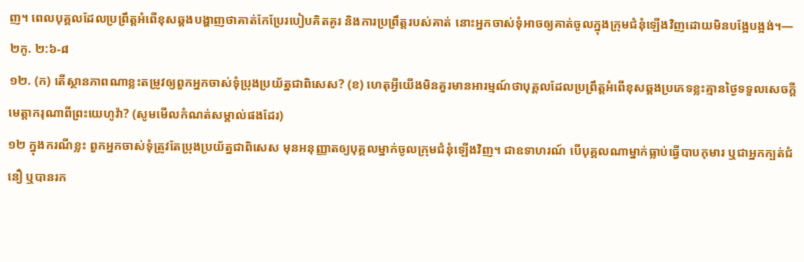ញ។ ពេលបុគ្គលដែលប្រព្រឹត្តអំពើខុសឆ្គងបង្ហាញថាគាត់កែប្រែរបៀបគិតគូរ និងការប្រព្រឹត្តរបស់គាត់ នោះអ្នកចាស់ទុំអាចឲ្យគាត់ចូលក្នុងក្រុមជំនុំឡើងវិញដោយមិនបង្អែបង្អង់។—២កូ. ២:៦-៨
១២. (ក) តើស្ថានភាពណាខ្លះតម្រូវឲ្យពួកអ្នកចាស់ទុំប្រុងប្រយ័ត្នជាពិសេស? (ខ) ហេតុអ្វីយើងមិនគួរមានអារម្មណ៍ថាបុគ្គលដែលប្រព្រឹត្តអំពើខុសឆ្គងប្រភេទខ្លះគ្មានថ្ងៃទទួលសេចក្ដីមេត្តាករុណាពីព្រះយេហូវ៉ា? (សូមមើលកំណត់សម្គាល់ផងដែរ)
១២ ក្នុងករណីខ្លះ ពួកអ្នកចាស់ទុំត្រូវតែប្រុងប្រយ័ត្នជាពិសេស មុនអនុញ្ញាតឲ្យបុគ្គលម្នាក់ចូលក្រុមជំនុំឡើងវិញ។ ជាឧទាហរណ៍ បើបុគ្គលណាម្នាក់ធ្លាប់ធ្វើបាបកុមារ ឬជាអ្នកក្បត់ជំនឿ ឬបានរក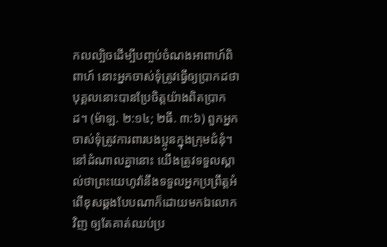កលល្បិចដើម្បីបញ្ចប់ចំណងអាពាហ៍ពិពាហ៍ នោះអ្នកចាស់ទុំត្រូវធ្វើឲ្យប្រាកដថាបុគ្គលនោះបានប្រែចិត្តយ៉ាងពិតប្រាកដ។ (ម៉ាឡ. ២:១៤; ២ធី. ៣:៦) ពួកអ្នកចាស់ទុំត្រូវការពារបងប្អូនក្នុងក្រុមជំនុំ។ នៅដំណាលគ្នានោះ យើងត្រូវទទួលស្គាល់ថាព្រះយេហូវ៉ានឹងទទួលអ្នកប្រព្រឹត្តអំពើខុសឆ្គងបែបណាក៏ដោយមកឯលោកវិញ ឲ្យតែគាត់ឈប់ប្រ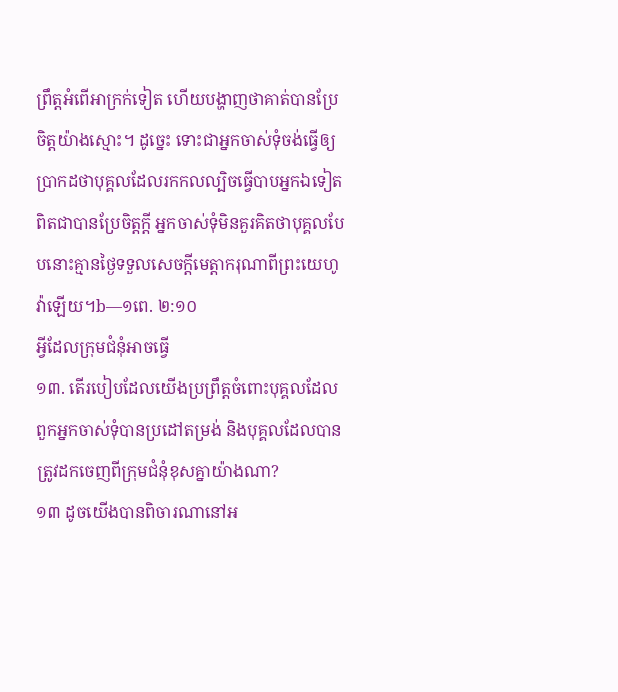ព្រឹត្តអំពើអាក្រក់ទៀត ហើយបង្ហាញថាគាត់បានប្រែចិត្តយ៉ាងស្មោះ។ ដូច្នេះ ទោះជាអ្នកចាស់ទុំចង់ធ្វើឲ្យប្រាកដថាបុគ្គលដែលរកកលល្បិចធ្វើបាបអ្នកឯទៀតពិតជាបានប្រែចិត្តក្ដី អ្នកចាស់ទុំមិនគួរគិតថាបុគ្គលបែបនោះគ្មានថ្ងៃទទួលសេចក្ដីមេត្តាករុណាពីព្រះយេហូវ៉ាឡើយ។b—១ពេ. ២:១០
អ្វីដែលក្រុមជំនុំអាចធ្វើ
១៣. តើរបៀបដែលយើងប្រព្រឹត្តចំពោះបុគ្គលដែលពួកអ្នកចាស់ទុំបានប្រដៅតម្រង់ និងបុគ្គលដែលបានត្រូវដកចេញពីក្រុមជំនុំខុសគ្នាយ៉ាងណា?
១៣ ដូចយើងបានពិចារណានៅអ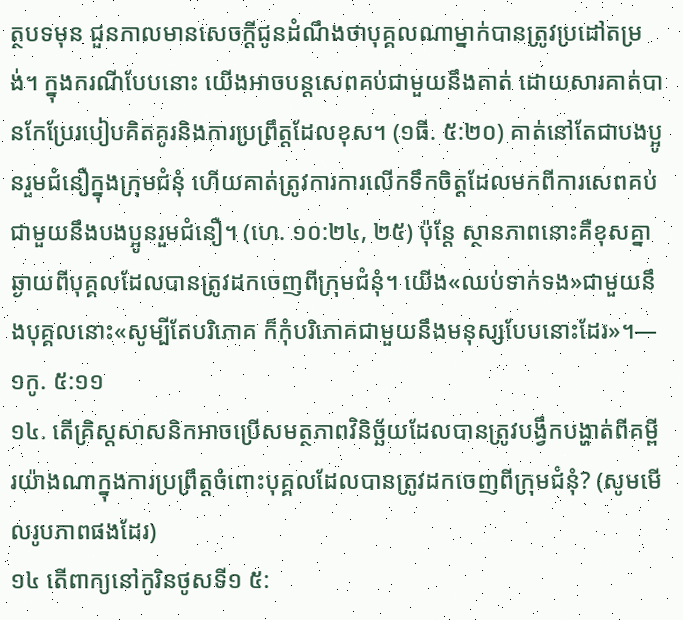ត្ថបទមុន ជួនកាលមានសេចក្ដីជូនដំណឹងថាបុគ្គលណាម្នាក់បានត្រូវប្រដៅតម្រង់។ ក្នុងករណីបែបនោះ យើងអាចបន្តសេពគប់ជាមួយនឹងគាត់ ដោយសារគាត់បានកែប្រែរបៀបគិតគូរនិងការប្រព្រឹត្តដែលខុស។ (១ធី. ៥:២០) គាត់នៅតែជាបងប្អូនរួមជំនឿក្នុងក្រុមជំនុំ ហើយគាត់ត្រូវការការលើកទឹកចិត្តដែលមកពីការសេពគប់ជាមួយនឹងបងប្អូនរួមជំនឿ។ (ហេ. ១០:២៤, ២៥) ប៉ុន្តែ ស្ថានភាពនោះគឺខុសគ្នាឆ្ងាយពីបុគ្គលដែលបានត្រូវដកចេញពីក្រុមជំនុំ។ យើង«ឈប់ទាក់ទង»ជាមួយនឹងបុគ្គលនោះ«សូម្បីតែបរិភោគ ក៏កុំបរិភោគជាមួយនឹងមនុស្សបែបនោះដែរ»។—១កូ. ៥:១១
១៤. តើគ្រិស្តសាសនិកអាចប្រើសមត្ថភាពវិនិច្ឆ័យដែលបានត្រូវបង្វឹកបង្ហាត់ពីគម្ពីរយ៉ាងណាក្នុងការប្រព្រឹត្តចំពោះបុគ្គលដែលបានត្រូវដកចេញពីក្រុមជំនុំ? (សូមមើលរូបភាពផងដែរ)
១៤ តើពាក្យនៅកូរិនថូសទី១ ៥: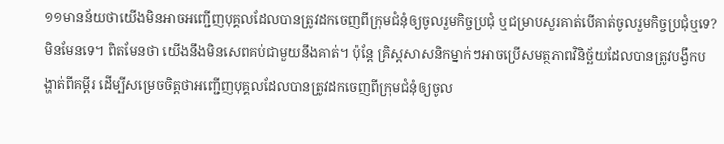១១មានន័យថាយើងមិនអាចអញ្ជើញបុគ្គលដែលបានត្រូវដកចេញពីក្រុមជំនុំឲ្យចូលរួមកិច្ចប្រជុំ ឬជម្រាបសួរគាត់បើគាត់ចូលរួមកិច្ចប្រជុំឬទេ? មិនមែនទេ។ ពិតមែនថា យើងនឹងមិនសេពគប់ជាមួយនឹងគាត់។ ប៉ុន្តែ គ្រិស្តសាសនិកម្នាក់ៗអាចប្រើសមត្ថភាពវិនិច្ឆ័យដែលបានត្រូវបង្វឹកបង្ហាត់ពីគម្ពីរ ដើម្បីសម្រេចចិត្តថាអញ្ជើញបុគ្គលដែលបានត្រូវដកចេញពីក្រុមជំនុំឲ្យចូល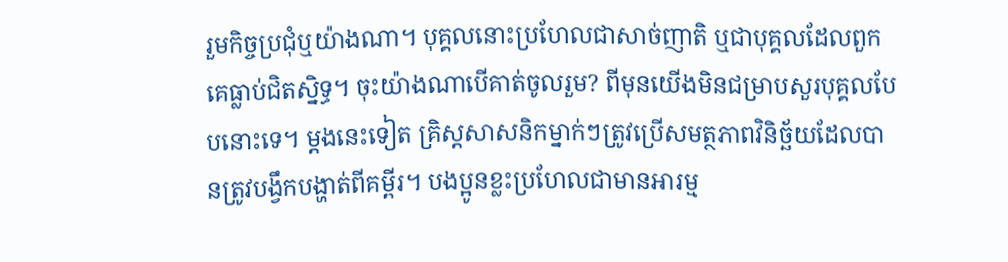រួមកិច្ចប្រជុំឬយ៉ាងណា។ បុគ្គលនោះប្រហែលជាសាច់ញាតិ ឬជាបុគ្គលដែលពួកគេធ្លាប់ជិតស្និទ្ធ។ ចុះយ៉ាងណាបើគាត់ចូលរួម? ពីមុនយើងមិនជម្រាបសួរបុគ្គលបែបនោះទេ។ ម្ដងនេះទៀត គ្រិស្តសាសនិកម្នាក់ៗត្រូវប្រើសមត្ថភាពវិនិច្ឆ័យដែលបានត្រូវបង្វឹកបង្ហាត់ពីគម្ពីរ។ បងប្អូនខ្លះប្រហែលជាមានអារម្ម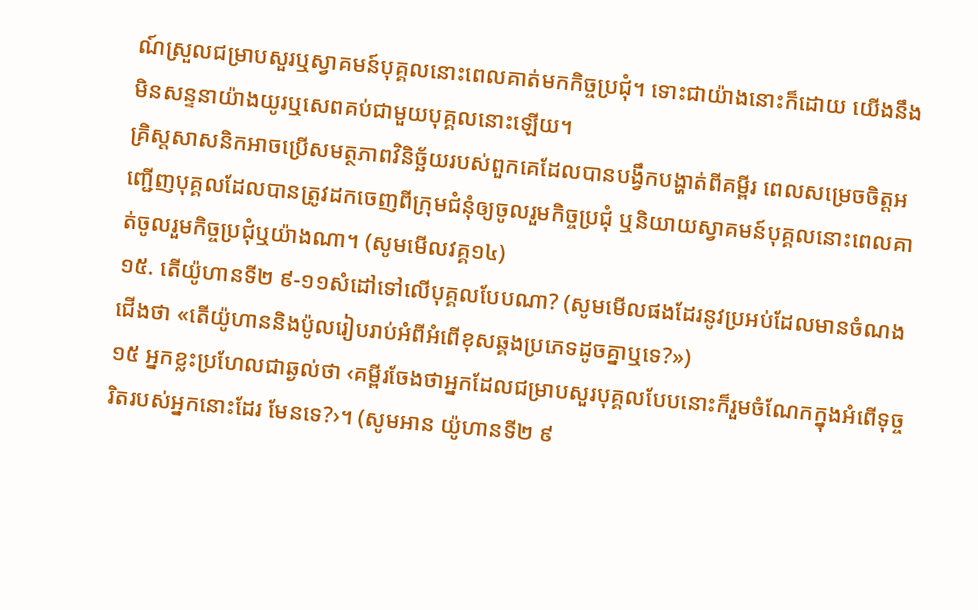ណ៍ស្រួលជម្រាបសួរឬស្វាគមន៍បុគ្គលនោះពេលគាត់មកកិច្ចប្រជុំ។ ទោះជាយ៉ាងនោះក៏ដោយ យើងនឹងមិនសន្ទនាយ៉ាងយូរឬសេពគប់ជាមួយបុគ្គលនោះឡើយ។
គ្រិស្តសាសនិកអាចប្រើសមត្ថភាពវិនិច្ឆ័យរបស់ពួកគេដែលបានបង្វឹកបង្ហាត់ពីគម្ពីរ ពេលសម្រេចចិត្តអញ្ជើញបុគ្គលដែលបានត្រូវដកចេញពីក្រុមជំនុំឲ្យចូលរួមកិច្ចប្រជុំ ឬនិយាយស្វាគមន៍បុគ្គលនោះពេលគាត់ចូលរួមកិច្ចប្រជុំឬយ៉ាងណា។ (សូមមើលវគ្គ១៤)
១៥. តើយ៉ូហានទី២ ៩-១១សំដៅទៅលើបុគ្គលបែបណា? (សូមមើលផងដែរនូវប្រអប់ដែលមានចំណងជើងថា «តើយ៉ូហាននិងប៉ូលរៀបរាប់អំពីអំពើខុសឆ្គងប្រភេទដូចគ្នាឬទេ?»)
១៥ អ្នកខ្លះប្រហែលជាឆ្ងល់ថា ‹គម្ពីរចែងថាអ្នកដែលជម្រាបសួរបុគ្គលបែបនោះក៏រួមចំណែកក្នុងអំពើទុច្ចរិតរបស់អ្នកនោះដែរ មែនទេ?›។ (សូមអាន យ៉ូហានទី២ ៩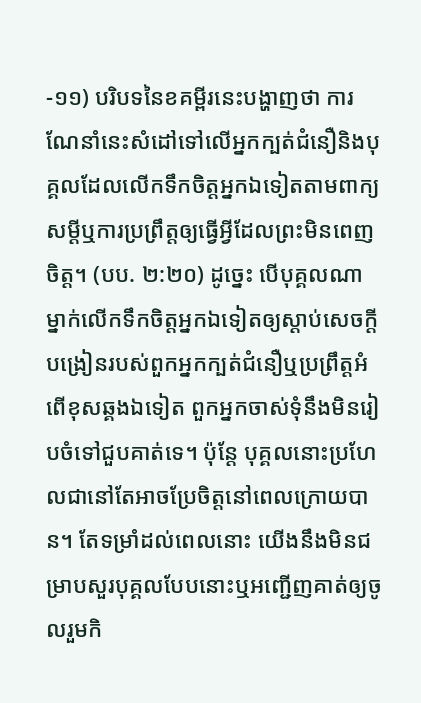-១១) បរិបទនៃខគម្ពីរនេះបង្ហាញថា ការណែនាំនេះសំដៅទៅលើអ្នកក្បត់ជំនឿនិងបុគ្គលដែលលើកទឹកចិត្តអ្នកឯទៀតតាមពាក្យសម្ដីឬការប្រព្រឹត្តឲ្យធ្វើអ្វីដែលព្រះមិនពេញចិត្ត។ (បប. ២:២០) ដូច្នេះ បើបុគ្គលណាម្នាក់លើកទឹកចិត្តអ្នកឯទៀតឲ្យស្ដាប់សេចក្ដីបង្រៀនរបស់ពួកអ្នកក្បត់ជំនឿឬប្រព្រឹត្តអំពើខុសឆ្គងឯទៀត ពួកអ្នកចាស់ទុំនឹងមិនរៀបចំទៅជួបគាត់ទេ។ ប៉ុន្តែ បុគ្គលនោះប្រហែលជានៅតែអាចប្រែចិត្តនៅពេលក្រោយបាន។ តែទម្រាំដល់ពេលនោះ យើងនឹងមិនជម្រាបសួរបុគ្គលបែបនោះឬអញ្ជើញគាត់ឲ្យចូលរួមកិ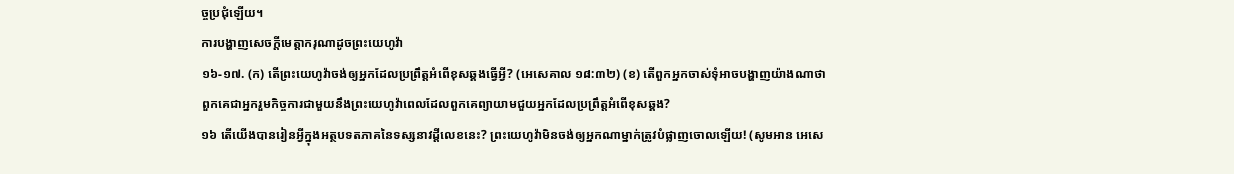ច្ចប្រជុំឡើយ។
ការបង្ហាញសេចក្ដីមេត្តាករុណាដូចព្រះយេហូវ៉ា
១៦-១៧. (ក) តើព្រះយេហូវ៉ាចង់ឲ្យអ្នកដែលប្រព្រឹត្តអំពើខុសឆ្គងធ្វើអ្វី? (អេសេគាល ១៨:៣២) (ខ) តើពួកអ្នកចាស់ទុំអាចបង្ហាញយ៉ាងណាថាពួកគេជាអ្នករួមកិច្ចការជាមួយនឹងព្រះយេហូវ៉ាពេលដែលពួកគេព្យាយាមជួយអ្នកដែលប្រព្រឹត្តអំពើខុសឆ្គង?
១៦ តើយើងបានរៀនអ្វីក្នុងអត្ថបទតភាគនៃទស្សនាវដ្ដីលេខនេះ? ព្រះយេហូវ៉ាមិនចង់ឲ្យអ្នកណាម្នាក់ត្រូវបំផ្លាញចោលឡើយ! (សូមអាន អេសេ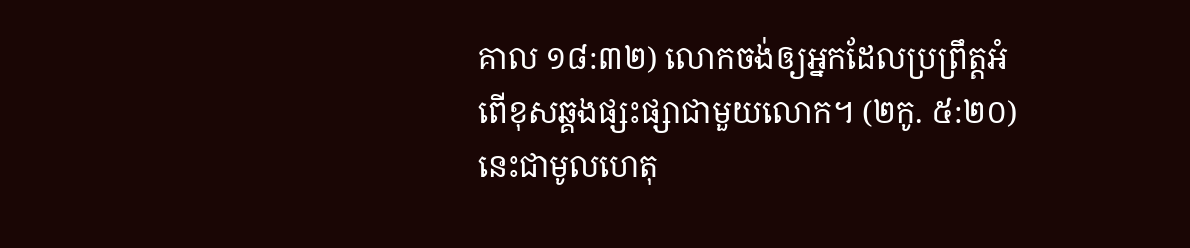គាល ១៨:៣២) លោកចង់ឲ្យអ្នកដែលប្រព្រឹត្តអំពើខុសឆ្គងផ្សះផ្សាជាមួយលោក។ (២កូ. ៥:២០) នេះជាមូលហេតុ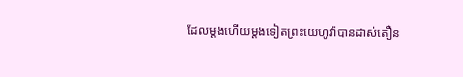ដែលម្ដងហើយម្ដងទៀតព្រះយេហូវ៉ាបានដាស់តឿន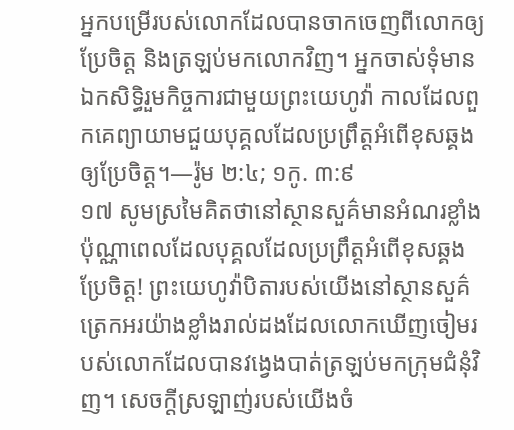អ្នកបម្រើរបស់លោកដែលបានចាកចេញពីលោកឲ្យប្រែចិត្ត និងត្រឡប់មកលោកវិញ។ អ្នកចាស់ទុំមានឯកសិទ្ធិរួមកិច្ចការជាមួយព្រះយេហូវ៉ា កាលដែលពួកគេព្យាយាមជួយបុគ្គលដែលប្រព្រឹត្តអំពើខុសឆ្គងឲ្យប្រែចិត្ត។—រ៉ូម ២:៤; ១កូ. ៣:៩
១៧ សូមស្រមៃគិតថានៅស្ថានសួគ៌មានអំណរខ្លាំងប៉ុណ្ណាពេលដែលបុគ្គលដែលប្រព្រឹត្តអំពើខុសឆ្គងប្រែចិត្ត! ព្រះយេហូវ៉ាបិតារបស់យើងនៅស្ថានសួគ៌ ត្រេកអរយ៉ាងខ្លាំងរាល់ដងដែលលោកឃើញចៀមរបស់លោកដែលបានវង្វេងបាត់ត្រឡប់មកក្រុមជំនុំវិញ។ សេចក្ដីស្រឡាញ់របស់យើងចំ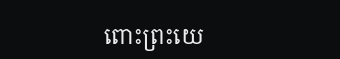ពោះព្រះយេ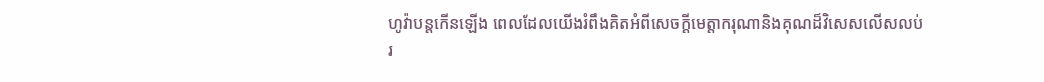ហូវ៉ាបន្តកើនឡើង ពេលដែលយើងរំពឹងគិតអំពីសេចក្ដីមេត្តាករុណានិងគុណដ៏វិសេសលើសលប់រ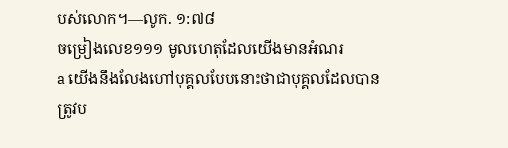បស់លោក។—លូក. ១:៧៨
ចម្រៀងលេខ១១១ មូលហេតុដែលយើងមានអំណរ
a យើងនឹងលែងហៅបុគ្គលបែបនោះថាជាបុគ្គលដែលបានត្រូវប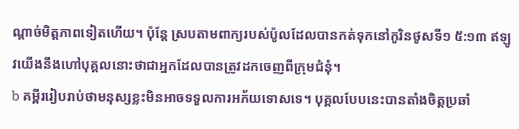ណ្ដាច់មិត្តភាពទៀតហើយ។ ប៉ុន្តែ ស្របតាមពាក្យរបស់ប៉ូលដែលបានកត់ទុកនៅកូរិនថូសទី១ ៥:១៣ ឥឡូវយើងនឹងហៅបុគ្គលនោះថាជាអ្នកដែលបានត្រូវដកចេញពីក្រុមជំនុំ។
b គម្ពីររៀបរាប់ថាមនុស្សខ្លះមិនអាចទទួលការអភ័យទោសទេ។ បុគ្គលបែបនេះបានតាំងចិត្តប្រឆាំ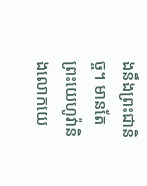ងនឹងព្រះជានិច្ច។ មានតែព្រះយេហូវ៉ានិងលោកយេ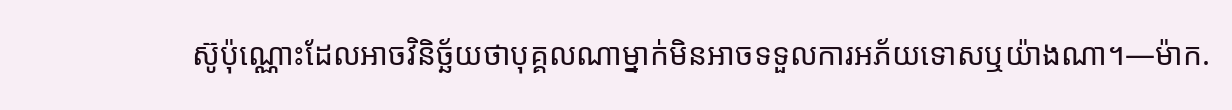ស៊ូប៉ុណ្ណោះដែលអាចវិនិច្ឆ័យថាបុគ្គលណាម្នាក់មិនអាចទទួលការអភ័យទោសឬយ៉ាងណា។—ម៉ាក.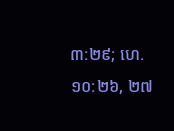៣:២៩; ហេ. ១០:២៦, ២៧